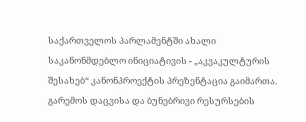საქართველოს პარლამენტში ახალი საკანონმდებლო ინიციატივის - „აკვაკულტურის შესახებ“ კანონპროექტის პრეზენტაცია გაიმართა. გარემოს დაცვისა და ბუნებრივი რესურსების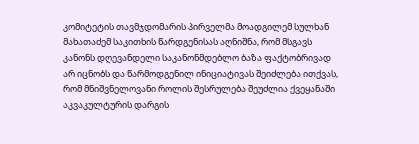კომიტეტის თავმჯდომარის პირველმა მოადგილემ სულხან მახათაძემ საკითხის წარდგენისას აღნიშნა, რომ მსგავს კანონს დღევანდელი საკანონმდებლო ბაზა ფაქტობრივად არ იცნობს და წარმოდგენილ ინიციატივას შეიძლება ითქვას, რომ მნიშვნელოვანი როლის შესრულება შეუძლია ქვეყანაში აკვაკულტურის დარგის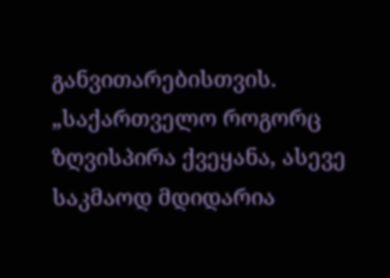განვითარებისთვის.
„საქართველო როგორც ზღვისპირა ქვეყანა, ასევე საკმაოდ მდიდარია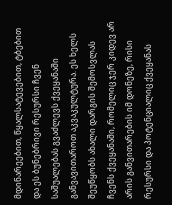მდინარეებით, წყალსატევებით, ტბებით და ეს ბუნებრივი რესურსი ჩვენ საშუალებას გვაძლევს ქვეყანაში განვავითაროთ აკვაკულტურა. ეს ხელს შეუწყობს ახალი დარგის შემოსვლას ჩვენს ქვეყანაში, რომელიც ჯერ კიდევ არ არის განვითარების იმ დონეზე, რისი რესურსი და პოტენციალიც ქვეყანას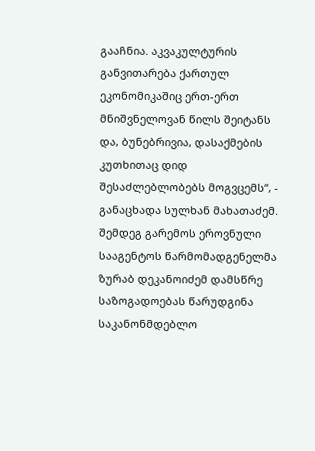გააჩნია. აკვაკულტურის განვითარება ქართულ ეკონომიკაშიც ერთ-ერთ მნიშვნელოვან წილს შეიტანს და, ბუნებრივია, დასაქმების კუთხითაც დიდ შესაძლებლობებს მოგვცემს“, - განაცხადა სულხან მახათაძემ.
შემდეგ გარემოს ეროვნული სააგენტოს წარმომადგენელმა ზურაბ დეკანოიძემ დამსწრე საზოგადოებას წარუდგინა საკანონმდებლო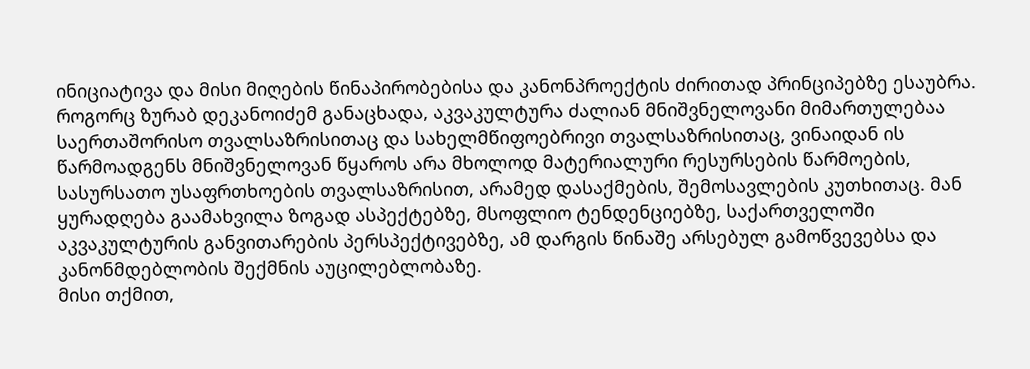ინიციატივა და მისი მიღების წინაპირობებისა და კანონპროექტის ძირითად პრინციპებზე ესაუბრა.
როგორც ზურაბ დეკანოიძემ განაცხადა, აკვაკულტურა ძალიან მნიშვნელოვანი მიმართულებაა საერთაშორისო თვალსაზრისითაც და სახელმწიფოებრივი თვალსაზრისითაც, ვინაიდან ის წარმოადგენს მნიშვნელოვან წყაროს არა მხოლოდ მატერიალური რესურსების წარმოების, სასურსათო უსაფრთხოების თვალსაზრისით, არამედ დასაქმების, შემოსავლების კუთხითაც. მან ყურადღება გაამახვილა ზოგად ასპექტებზე, მსოფლიო ტენდენციებზე, საქართველოში აკვაკულტურის განვითარების პერსპექტივებზე, ამ დარგის წინაშე არსებულ გამოწვევებსა და კანონმდებლობის შექმნის აუცილებლობაზე.
მისი თქმით,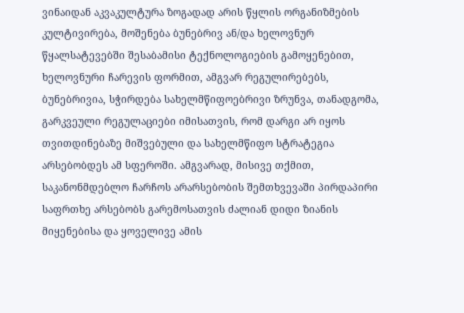ვინაიდან აკვაკულტურა ზოგადად არის წყლის ორგანიზმების კულტივირება, მოშენება ბუნებრივ ან/და ხელოვნურ წყალსატევებში შესაბამისი ტექნოლოგიების გამოყენებით, ხელოვნური ჩარევის ფორმით, ამგვარ რეგულირებებს, ბუნებრივია, სჭირდება სახელმწიფოებრივი ზრუნვა, თანადგომა, გარკვეული რეგულაციები იმისათვის, რომ დარგი არ იყოს თვითდინებაზე მიშვებული და სახელმწიფო სტრატეგია არსებობდეს ამ სფეროში. ამგვარად, მისივე თქმით, საკანონმდებლო ჩარჩოს არარსებობის შემთხვევაში პირდაპირი საფრთხე არსებობს გარემოსათვის ძალიან დიდი ზიანის მიყენებისა და ყოველივე ამის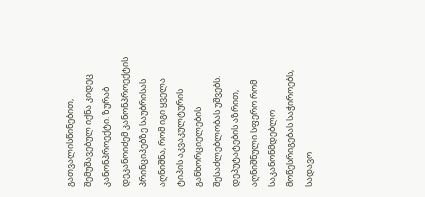გათვალისწინებით, შემუშავებულ იქნა კიდეც კანონპროექტი. ზურაბ დეკანოიძემ კანონპროექტის პრინციპებზე საუბრისას აღნიშნა, რომ იგი ყველა ტიპის აკვაკულტურის განხორციელების შესაძლებლობას უშვებს.
დეპუტატების აზრით, აღნიშნული სფერო რომ საკანონმდებლო მოწესრიგებას საჭიროებს, სადავო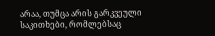არაა, თუმცა არის გარკვეული საკითხები, რომლებსაც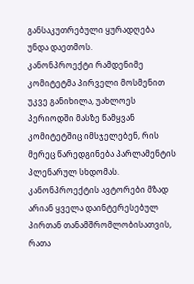განსაკუთრებული ყურადღება უნდა დაეთმოს.
კანონპროექტი რამდენიმე კომიტეტმა პირველი მოსმენით უკვე განიხილა, უახლოეს პერიოდში მასზე წამყვან კომიტეტშიც იმსჯელებენ, რის მერეც წარედგინება პარლამენტის პლენარულ სხდომას. კანონპროექტის ავტორები მზად არიან ყველა დაინტერესებულ პირთან თანამშრომლობისათვის, რათა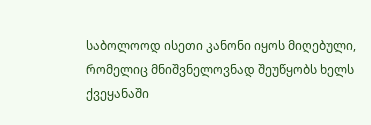საბოლოოდ ისეთი კანონი იყოს მიღებული, რომელიც მნიშვნელოვნად შეუწყობს ხელს ქვეყანაში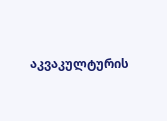აკვაკულტურის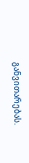განვითარებას.